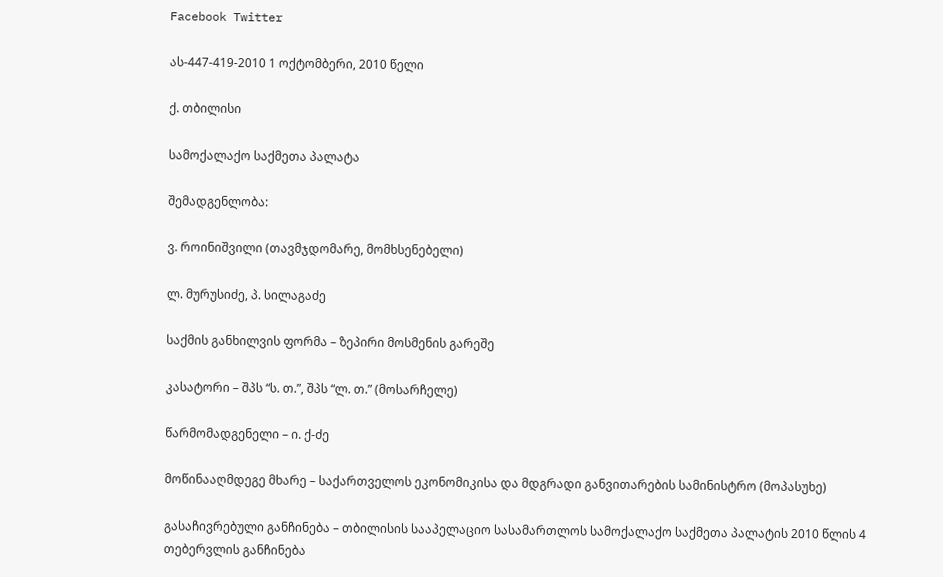Facebook Twitter

ას-447-419-2010 1 ოქტომბერი, 2010 წელი

ქ. თბილისი

სამოქალაქო საქმეთა პალატა

შემადგენლობა:

ვ. როინიშვილი (თავმჯდომარე, მომხსენებელი)

ლ. მურუსიძე, პ. სილაგაძე

საქმის განხილვის ფორმა – ზეპირი მოსმენის გარეშე

კასატორი – შპს “ს. თ.”, შპს “ლ. თ.” (მოსარჩელე)

წარმომადგენელი – ი. ქ-ძე

მოწინააღმდეგე მხარე – საქართველოს ეკონომიკისა და მდგრადი განვითარების სამინისტრო (მოპასუხე)

გასაჩივრებული განჩინება – თბილისის სააპელაციო სასამართლოს სამოქალაქო საქმეთა პალატის 2010 წლის 4 თებერვლის განჩინება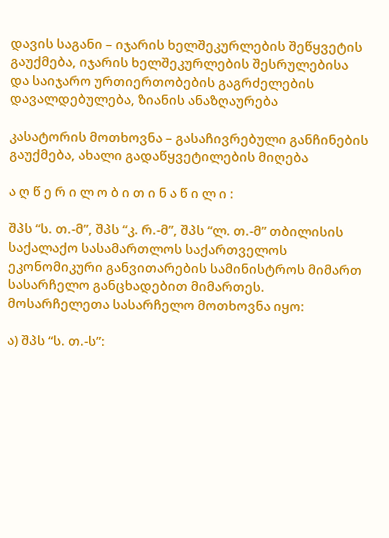დავის საგანი – იჯარის ხელშეკურლების შეწყვეტის გაუქმება, იჯარის ხელშეკურლების შესრულებისა და საიჯარო ურთიერთობების გაგრძელების დავალდებულება, ზიანის ანაზღაურება

კასატორის მოთხოვნა – გასაჩივრებული განჩინების გაუქმება, ახალი გადაწყვეტილების მიღება

ა ღ წ ე რ ი ლ ო ბ ი თ ი ნ ა წ ი ლ ი :

შპს “ს. თ.-მ”, შპს “კ. რ.-მ”, შპს “ლ. თ.-მ” თბილისის საქალაქო სასამართლოს საქართველოს ეკონომიკური განვითარების სამინისტროს მიმართ სასარჩელო განცხადებით მიმართეს. მოსარჩელეთა სასარჩელო მოთხოვნა იყო:

ა) შპს “ს. თ.-ს”: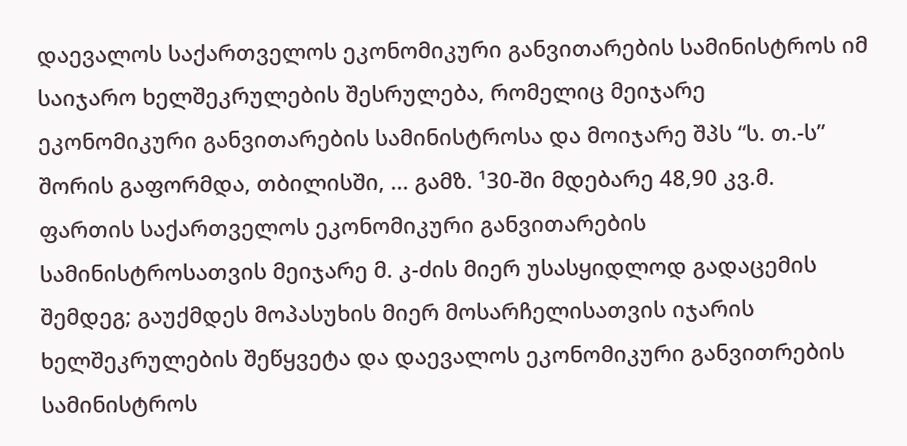დაევალოს საქართველოს ეკონომიკური განვითარების სამინისტროს იმ საიჯარო ხელშეკრულების შესრულება, რომელიც მეიჯარე ეკონომიკური განვითარების სამინისტროსა და მოიჯარე შპს “ს. თ.-ს” შორის გაფორმდა, თბილისში, ... გამზ. ¹30-ში მდებარე 48,90 კვ.მ. ფართის საქართველოს ეკონომიკური განვითარების სამინისტროსათვის მეიჯარე მ. კ-ძის მიერ უსასყიდლოდ გადაცემის შემდეგ; გაუქმდეს მოპასუხის მიერ მოსარჩელისათვის იჯარის ხელშეკრულების შეწყვეტა და დაევალოს ეკონომიკური განვითრების სამინისტროს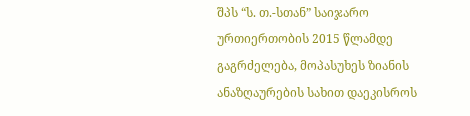შპს “ს. თ.-სთან” საიჯარო ურთიერთობის 2015 წლამდე გაგრძელება, მოპასუხეს ზიანის ანაზღაურების სახით დაეკისროს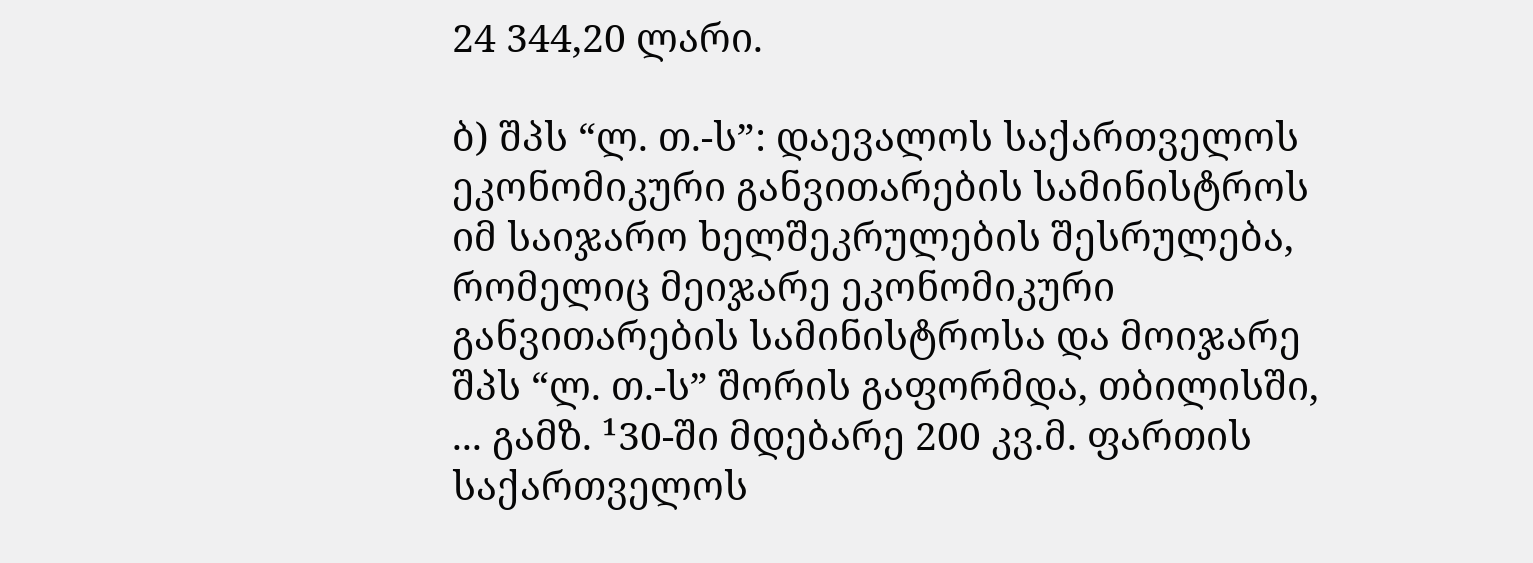24 344,20 ლარი.

ბ) შპს “ლ. თ.-ს”: დაევალოს საქართველოს ეკონომიკური განვითარების სამინისტროს იმ საიჯარო ხელშეკრულების შესრულება, რომელიც მეიჯარე ეკონომიკური განვითარების სამინისტროსა და მოიჯარე შპს “ლ. თ.-ს” შორის გაფორმდა, თბილისში, ... გამზ. ¹30-ში მდებარე 200 კვ.მ. ფართის საქართველოს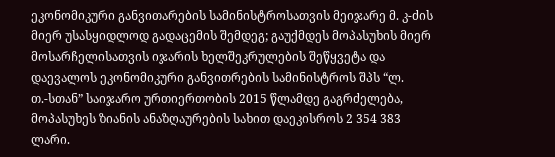ეკონომიკური განვითარების სამინისტროსათვის მეიჯარე მ. კ-ძის მიერ უსასყიდლოდ გადაცემის შემდეგ; გაუქმდეს მოპასუხის მიერ მოსარჩელისათვის იჯარის ხელშეკრულების შეწყვეტა და დაევალოს ეკონომიკური განვითრების სამინისტროს შპს “ლ. თ.-სთან” საიჯარო ურთიერთობის 2015 წლამდე გაგრძელება, მოპასუხეს ზიანის ანაზღაურების სახით დაეკისროს 2 354 383 ლარი.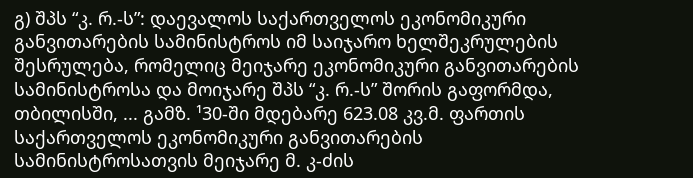გ) შპს “კ. რ.-ს”: დაევალოს საქართველოს ეკონომიკური განვითარების სამინისტროს იმ საიჯარო ხელშეკრულების შესრულება, რომელიც მეიჯარე ეკონომიკური განვითარების სამინისტროსა და მოიჯარე შპს “კ. რ.-ს” შორის გაფორმდა, თბილისში, ... გამზ. ¹30-ში მდებარე 623.08 კვ.მ. ფართის საქართველოს ეკონომიკური განვითარების სამინისტროსათვის მეიჯარე მ. კ-ძის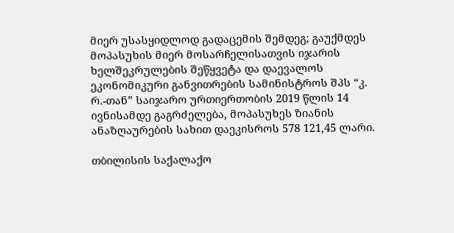მიერ უსასყიდლოდ გადაცემის შემდეგ; გაუქმდეს მოპასუხის მიერ მოსარჩელისათვის იჯარის ხელშეკრულების შეწყვეტა და დაევალოს ეკონომიკური განვითრების სამინისტროს შპს “კ. რ.-თან” საიჯარო ურთიერთობის 2019 წლის 14 ივნისამდე გაგრძელება, მოპასუხეს ზიანის ანაზღაურების სახით დაეკისროს 578 121,45 ლარი.

თბილისის საქალაქო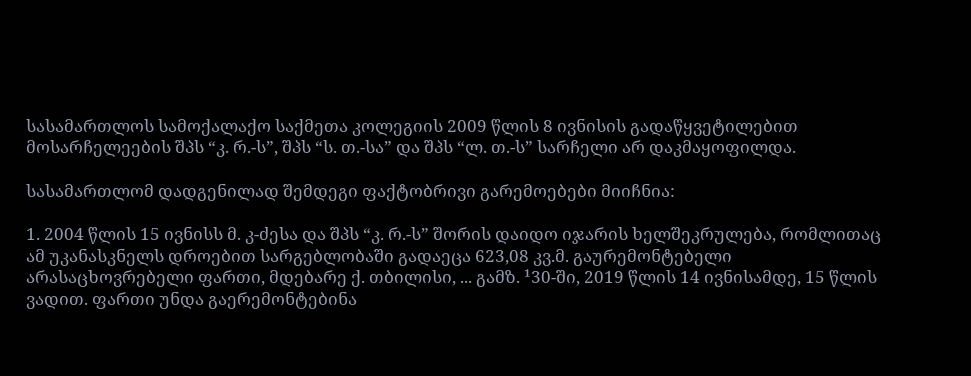სასამართლოს სამოქალაქო საქმეთა კოლეგიის 2009 წლის 8 ივნისის გადაწყვეტილებით მოსარჩელეების შპს “კ. რ.-ს”, შპს “ს. თ.-სა” და შპს “ლ. თ.-ს” სარჩელი არ დაკმაყოფილდა.

სასამართლომ დადგენილად შემდეგი ფაქტობრივი გარემოებები მიიჩნია:

1. 2004 წლის 15 ივნისს მ. კ-ძესა და შპს “კ. რ.-ს” შორის დაიდო იჯარის ხელშეკრულება, რომლითაც ამ უკანასკნელს დროებით სარგებლობაში გადაეცა 623,08 კვ.მ. გაურემონტებელი არასაცხოვრებელი ფართი, მდებარე ქ. თბილისი, ... გამზ. ¹30-ში, 2019 წლის 14 ივნისამდე, 15 წლის ვადით. ფართი უნდა გაერემონტებინა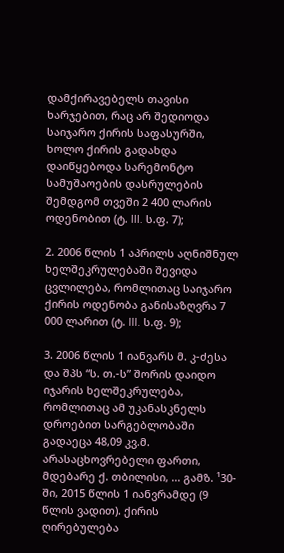დამქირავებელს თავისი ხარჯებით, რაც არ შედიოდა საიჯარო ქირის საფასურში, ხოლო ქირის გადახდა დაიწყებოდა სარემონტო სამუშაოების დასრულების შემდგომ თვეში 2 400 ლარის ოდენობით (ტ. III. ს.ფ. 7);

2. 2006 წლის 1 აპრილს აღნიშნულ ხელშეკრულებაში შევიდა ცვლილება, რომლითაც საიჯარო ქირის ოდენობა განისაზღვრა 7 000 ლარით (ტ. III. ს.ფ. 9);

3. 2006 წლის 1 იანვარს მ. კ-ძესა და შპს “ს. თ.-ს” შორის დაიდო იჯარის ხელშეკრულება, რომლითაც ამ უკანასკნელს დროებით სარგებლობაში გადაეცა 48,09 კვ.მ. არასაცხოვრებელი ფართი, მდებარე ქ. თბილისი, ... გამზ. ¹30-ში, 2015 წლის 1 იანვრამდე (9 წლის ვადით). ქირის ღირებულება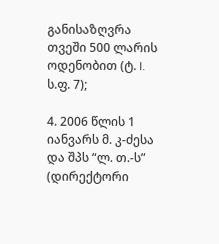განისაზღვრა თვეში 500 ლარის ოდენობით (ტ. I. ს.ფ. 7);

4. 2006 წლის 1 იანვარს მ. კ-ძესა და შპს “ლ. თ.-ს” (დირექტორი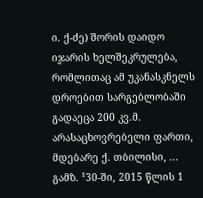ი. ქ-ძე) შორის დაიდო იჯარის ხელშეკრულება, რომლითაც ამ უკანასკნელს დროებით სარგებლობაში გადაეცა 200 კვ.მ. არასაცხოვრებელი ფართი, მდებარე ქ. თბილისი, ... გამზ. ¹30-ში, 2015 წლის 1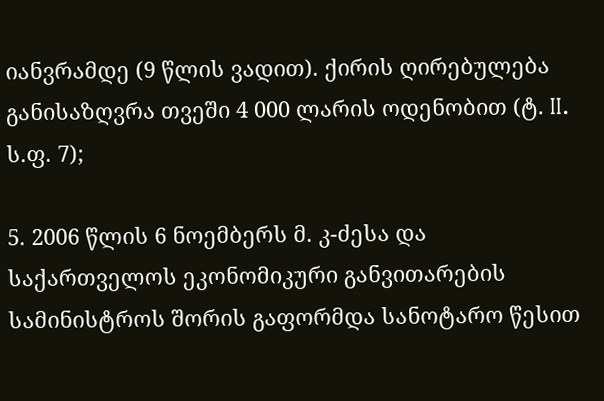იანვრამდე (9 წლის ვადით). ქირის ღირებულება განისაზღვრა თვეში 4 000 ლარის ოდენობით (ტ. II. ს.ფ. 7);

5. 2006 წლის 6 ნოემბერს მ. კ-ძესა და საქართველოს ეკონომიკური განვითარების სამინისტროს შორის გაფორმდა სანოტარო წესით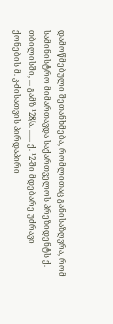დამოწმებული შეთანხმება, რომლითაც განისაზღვრა, რომ სამინისტრო მიმართავდა საქართველოს პრეზიდენტს ქ. თბილისში, ... გამზ ¹28/ა. ...... ქ. ¹2-ში მდებარე უძრავი ქონების მ. კ-ძისათვის პირდაპირი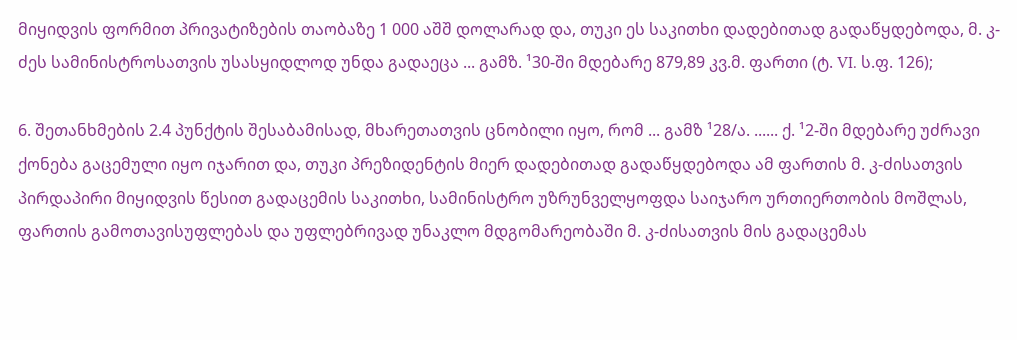მიყიდვის ფორმით პრივატიზების თაობაზე 1 000 აშშ დოლარად და, თუკი ეს საკითხი დადებითად გადაწყდებოდა, მ. კ-ძეს სამინისტროსათვის უსასყიდლოდ უნდა გადაეცა ... გამზ. ¹30-ში მდებარე 879,89 კვ.მ. ფართი (ტ. VI. ს.ფ. 126);

6. შეთანხმების 2.4 პუნქტის შესაბამისად, მხარეთათვის ცნობილი იყო, რომ ... გამზ ¹28/ა. ...... ქ. ¹2-ში მდებარე უძრავი ქონება გაცემული იყო იჯარით და, თუკი პრეზიდენტის მიერ დადებითად გადაწყდებოდა ამ ფართის მ. კ-ძისათვის პირდაპირი მიყიდვის წესით გადაცემის საკითხი, სამინისტრო უზრუნველყოფდა საიჯარო ურთიერთობის მოშლას, ფართის გამოთავისუფლებას და უფლებრივად უნაკლო მდგომარეობაში მ. კ-ძისათვის მის გადაცემას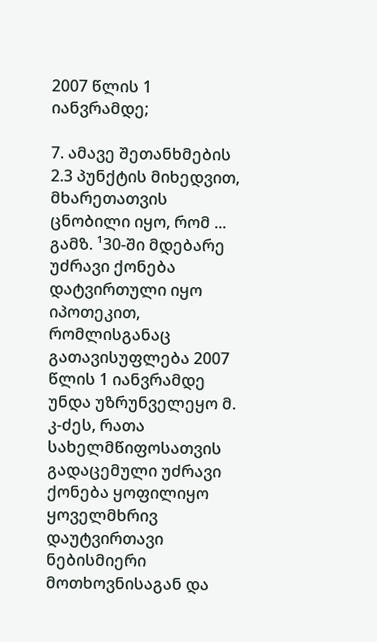2007 წლის 1 იანვრამდე;

7. ამავე შეთანხმების 2.3 პუნქტის მიხედვით, მხარეთათვის ცნობილი იყო, რომ ... გამზ. ¹30-ში მდებარე უძრავი ქონება დატვირთული იყო იპოთეკით, რომლისგანაც გათავისუფლება 2007 წლის 1 იანვრამდე უნდა უზრუნველეყო მ. კ-ძეს, რათა სახელმწიფოსათვის გადაცემული უძრავი ქონება ყოფილიყო ყოველმხრივ დაუტვირთავი ნებისმიერი მოთხოვნისაგან და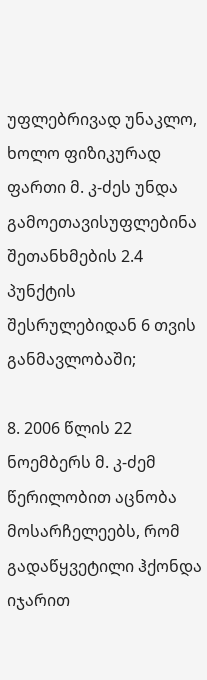უფლებრივად უნაკლო, ხოლო ფიზიკურად ფართი მ. კ-ძეს უნდა გამოეთავისუფლებინა შეთანხმების 2.4 პუნქტის შესრულებიდან 6 თვის განმავლობაში;

8. 2006 წლის 22 ნოემბერს მ. კ-ძემ წერილობით აცნობა მოსარჩელეებს, რომ გადაწყვეტილი ჰქონდა იჯარით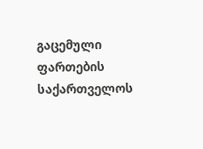გაცემული ფართების საქართველოს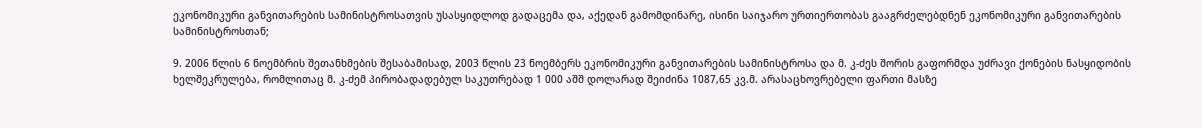ეკონომიკური განვითარების სამინისტროსათვის უსასყიდლოდ გადაცემა და, აქედან გამომდინარე, ისინი საიჯარო ურთიერთობას გააგრძელებდნენ ეკონომიკური განვითარების სამინისტროსთან;

9. 2006 წლის 6 ნოემბრის შეთანხმების შესაბამისად, 2003 წლის 23 ნოემბერს ეკონომიკური განვითარების სამინისტროსა და მ. კ-ძეს შორის გაფორმდა უძრავი ქონების ნასყიდობის ხელშეკრულება, რომლითაც მ. კ-ძემ პირობადადებულ საკუთრებად 1 000 აშშ დოლარად შეიძინა 1087,65 კვ.მ. არასაცხოვრებელი ფართი მასზე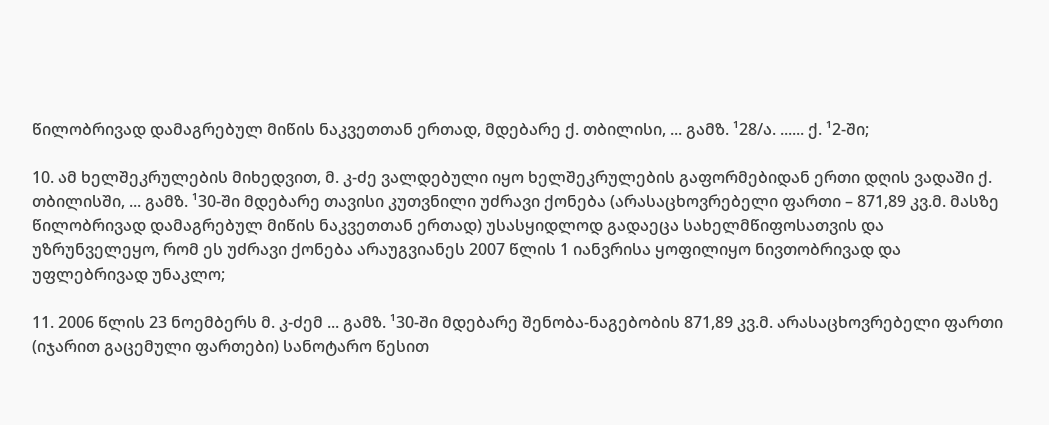წილობრივად დამაგრებულ მიწის ნაკვეთთან ერთად, მდებარე ქ. თბილისი, ... გამზ. ¹28/ა. ...... ქ. ¹2-ში;

10. ამ ხელშეკრულების მიხედვით, მ. კ-ძე ვალდებული იყო ხელშეკრულების გაფორმებიდან ერთი დღის ვადაში ქ. თბილისში, ... გამზ. ¹30-ში მდებარე თავისი კუთვნილი უძრავი ქონება (არასაცხოვრებელი ფართი – 871,89 კვ.მ. მასზე წილობრივად დამაგრებულ მიწის ნაკვეთთან ერთად) უსასყიდლოდ გადაეცა სახელმწიფოსათვის და უზრუნველეყო, რომ ეს უძრავი ქონება არაუგვიანეს 2007 წლის 1 იანვრისა ყოფილიყო ნივთობრივად და უფლებრივად უნაკლო;

11. 2006 წლის 23 ნოემბერს მ. კ-ძემ ... გამზ. ¹30-ში მდებარე შენობა-ნაგებობის 871,89 კვ.მ. არასაცხოვრებელი ფართი (იჯარით გაცემული ფართები) სანოტარო წესით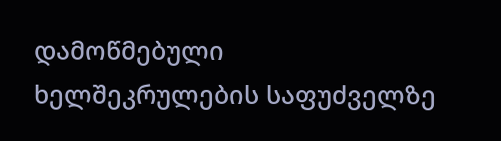დამოწმებული ხელშეკრულების საფუძველზე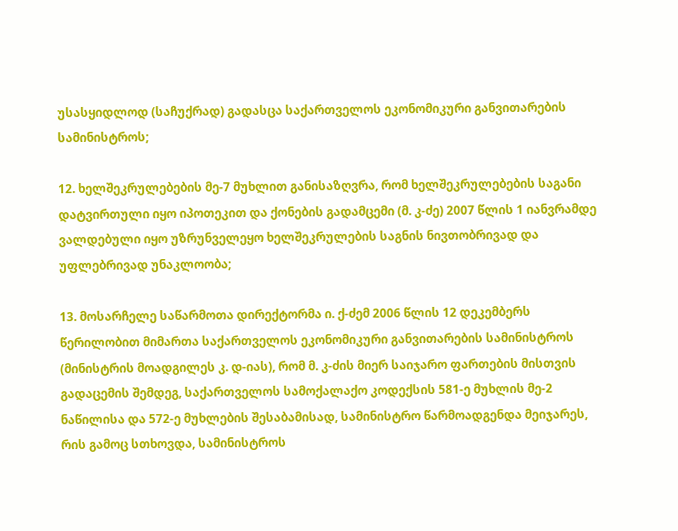უსასყიდლოდ (საჩუქრად) გადასცა საქართველოს ეკონომიკური განვითარების სამინისტროს;

12. ხელშეკრულებების მე-7 მუხლით განისაზღვრა, რომ ხელშეკრულებების საგანი დატვირთული იყო იპოთეკით და ქონების გადამცემი (მ. კ-ძე) 2007 წლის 1 იანვრამდე ვალდებული იყო უზრუნველეყო ხელშეკრულების საგნის ნივთობრივად და უფლებრივად უნაკლოობა;

13. მოსარჩელე საწარმოთა დირექტორმა ი. ქ-ძემ 2006 წლის 12 დეკემბერს წერილობით მიმართა საქართველოს ეკონომიკური განვითარების სამინისტროს (მინისტრის მოადგილეს კ. დ-იას), რომ მ. კ-ძის მიერ საიჯარო ფართების მისთვის გადაცემის შემდეგ, საქართველოს სამოქალაქო კოდექსის 581-ე მუხლის მე-2 ნაწილისა და 572-ე მუხლების შესაბამისად, სამინისტრო წარმოადგენდა მეიჯარეს, რის გამოც სთხოვდა, სამინისტროს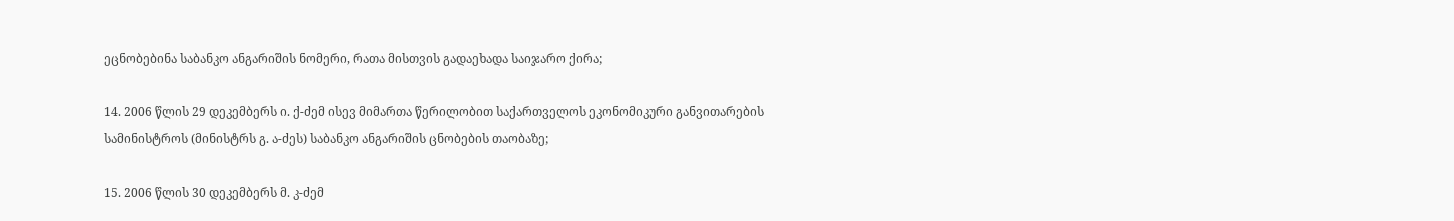ეცნობებინა საბანკო ანგარიშის ნომერი, რათა მისთვის გადაეხადა საიჯარო ქირა;

14. 2006 წლის 29 დეკემბერს ი. ქ-ძემ ისევ მიმართა წერილობით საქართველოს ეკონომიკური განვითარების სამინისტროს (მინისტრს გ. ა-ძეს) საბანკო ანგარიშის ცნობების თაობაზე;

15. 2006 წლის 30 დეკემბერს მ. კ-ძემ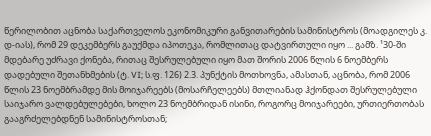წერილობით აცნობა საქართველოს ეკონომიკური განვითარების სამინისტროს (მოადგილეს კ. დ-იას), რომ 29 დეკემბერს გაუქმდა იპოთეკა, რომლითაც დატვირთული იყო ... გამზ. ¹30-ში მდებარე უძრავი ქონება, რითაც შესრულებული იყო მათ შორის 2006 წლის 6 ნოემბერს დადებული შეთანხმების (ტ. VI; ს.ფ. 126) 2.3. პუნქტის მოთხოვნა, ამასთან, აცნობა, რომ 2006 წლის 23 ნოემბრამდე მის მოიჯარეებს (მოსარჩელეებს) მთლიანად ჰქონდათ შესრულებული საიჯარო ვალდებულებები, ხოლო 23 ნოემბრიდან ისინი, როგორც მოიჯარეები, ურთიერთობას გააგრძელებდნენ სამინისტროსთან;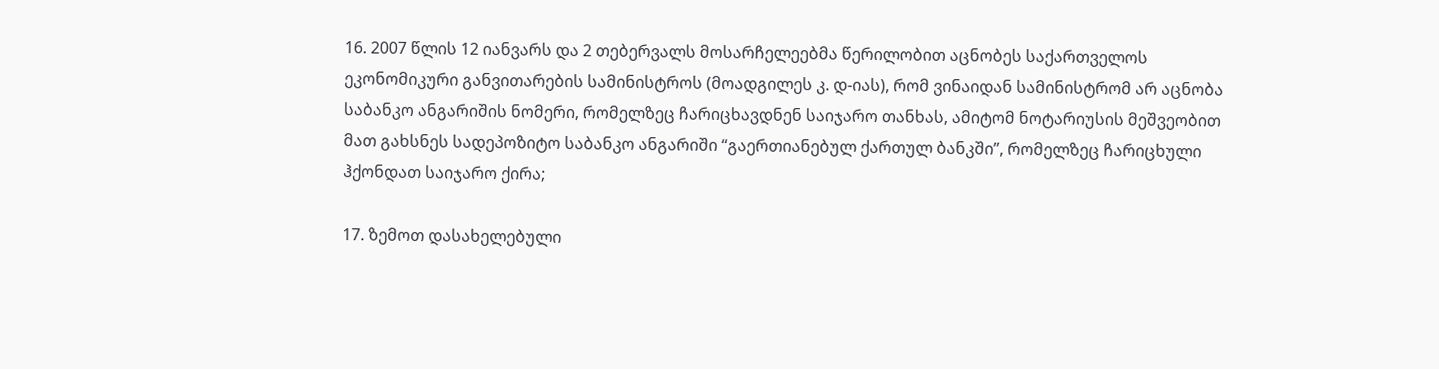16. 2007 წლის 12 იანვარს და 2 თებერვალს მოსარჩელეებმა წერილობით აცნობეს საქართველოს ეკონომიკური განვითარების სამინისტროს (მოადგილეს კ. დ-იას), რომ ვინაიდან სამინისტრომ არ აცნობა საბანკო ანგარიშის ნომერი, რომელზეც ჩარიცხავდნენ საიჯარო თანხას, ამიტომ ნოტარიუსის მეშვეობით მათ გახსნეს სადეპოზიტო საბანკო ანგარიში “გაერთიანებულ ქართულ ბანკში”, რომელზეც ჩარიცხული ჰქონდათ საიჯარო ქირა;

17. ზემოთ დასახელებული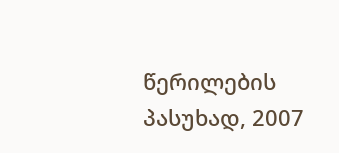წერილების პასუხად, 2007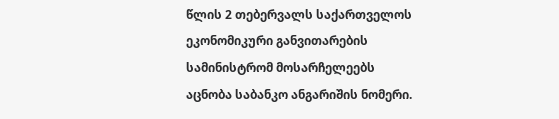წლის 2 თებერვალს საქართველოს ეკონომიკური განვითარების სამინისტრომ მოსარჩელეებს აცნობა საბანკო ანგარიშის ნომერი.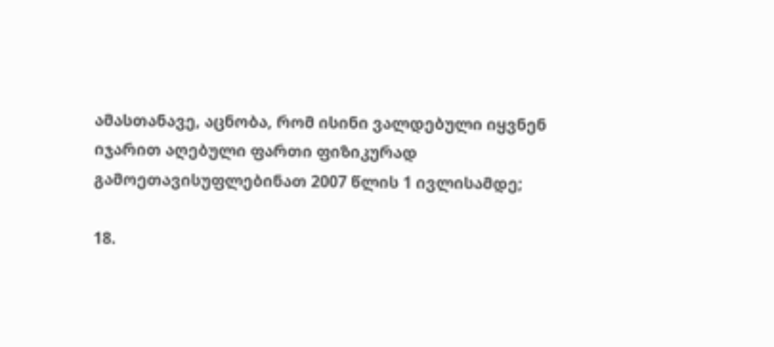ამასთანავე, აცნობა, რომ ისინი ვალდებული იყვნენ იჯარით აღებული ფართი ფიზიკურად გამოეთავისუფლებინათ 2007 წლის 1 ივლისამდე;

18.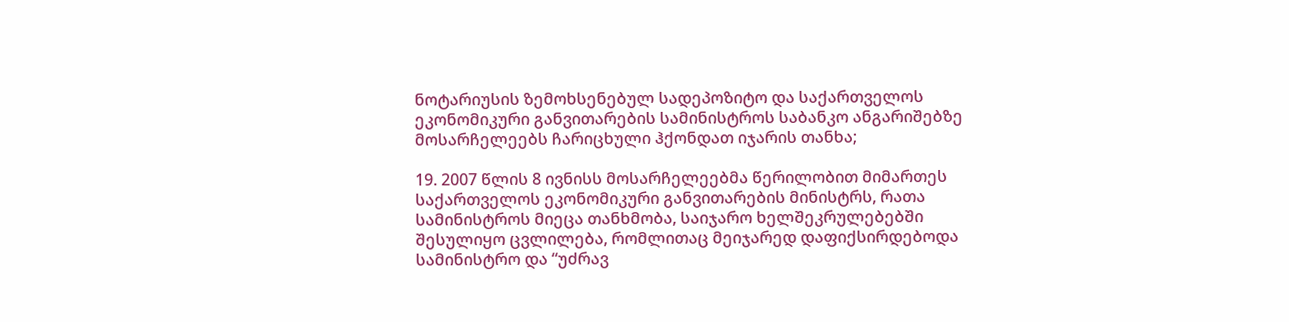ნოტარიუსის ზემოხსენებულ სადეპოზიტო და საქართველოს ეკონომიკური განვითარების სამინისტროს საბანკო ანგარიშებზე მოსარჩელეებს ჩარიცხული ჰქონდათ იჯარის თანხა;

19. 2007 წლის 8 ივნისს მოსარჩელეებმა წერილობით მიმართეს საქართველოს ეკონომიკური განვითარების მინისტრს, რათა სამინისტროს მიეცა თანხმობა, საიჯარო ხელშეკრულებებში შესულიყო ცვლილება, რომლითაც მეიჯარედ დაფიქსირდებოდა სამინისტრო და “უძრავ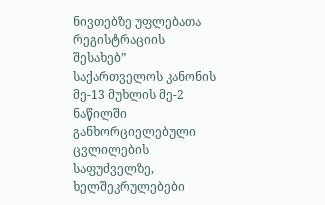ნივთებზე უფლებათა რეგისტრაციის შესახებ” საქართველოს კანონის მე-13 მუხლის მე-2 ნაწილში განხორციელებული ცვლილების საფუძველზე, ხელშეკრულებები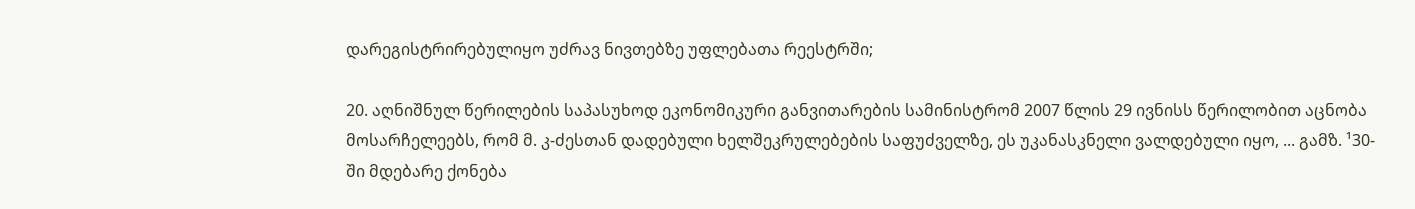დარეგისტრირებულიყო უძრავ ნივთებზე უფლებათა რეესტრში;

20. აღნიშნულ წერილების საპასუხოდ ეკონომიკური განვითარების სამინისტრომ 2007 წლის 29 ივნისს წერილობით აცნობა მოსარჩელეებს, რომ მ. კ-ძესთან დადებული ხელშეკრულებების საფუძველზე, ეს უკანასკნელი ვალდებული იყო, ... გამზ. ¹30-ში მდებარე ქონება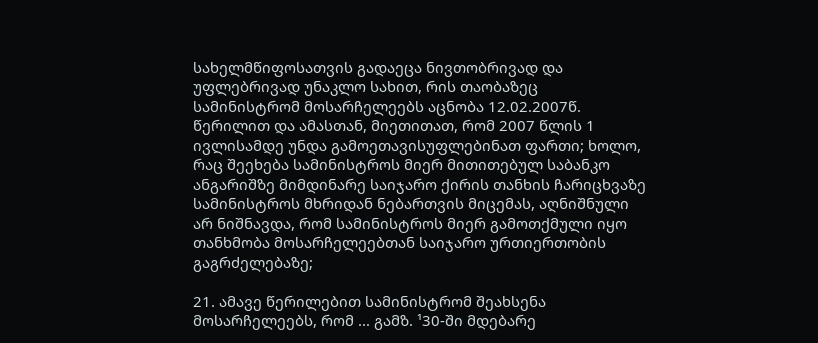სახელმწიფოსათვის გადაეცა ნივთობრივად და უფლებრივად უნაკლო სახით, რის თაობაზეც სამინისტრომ მოსარჩელეებს აცნობა 12.02.2007წ. წერილით და ამასთან, მიეთითათ, რომ 2007 წლის 1 ივლისამდე უნდა გამოეთავისუფლებინათ ფართი; ხოლო, რაც შეეხება სამინისტროს მიერ მითითებულ საბანკო ანგარიშზე მიმდინარე საიჯარო ქირის თანხის ჩარიცხვაზე სამინისტროს მხრიდან ნებართვის მიცემას, აღნიშნული არ ნიშნავდა, რომ სამინისტროს მიერ გამოთქმული იყო თანხმობა მოსარჩელეებთან საიჯარო ურთიერთობის გაგრძელებაზე;

21. ამავე წერილებით სამინისტრომ შეახსენა მოსარჩელეებს, რომ ... გამზ. ¹30-ში მდებარე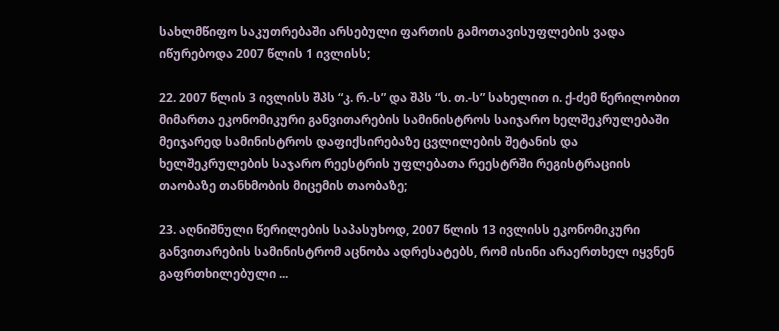სახლმწიფო საკუთრებაში არსებული ფართის გამოთავისუფლების ვადა იწურებოდა 2007 წლის 1 ივლისს;

22. 2007 წლის 3 ივლისს შპს “კ. რ.-ს” და შპს “ს. თ.-ს” სახელით ი. ქ-ძემ წერილობით მიმართა ეკონომიკური განვითარების სამინისტროს საიჯარო ხელშეკრულებაში მეიჯარედ სამინისტროს დაფიქსირებაზე ცვლილების შეტანის და ხელშეკრულების საჯარო რეესტრის უფლებათა რეესტრში რეგისტრაციის თაობაზე თანხმობის მიცემის თაობაზე;

23. აღნიშნული წერილების საპასუხოდ, 2007 წლის 13 ივლისს ეკონომიკური განვითარების სამინისტრომ აცნობა ადრესატებს, რომ ისინი არაერთხელ იყვნენ გაფრთხილებული ...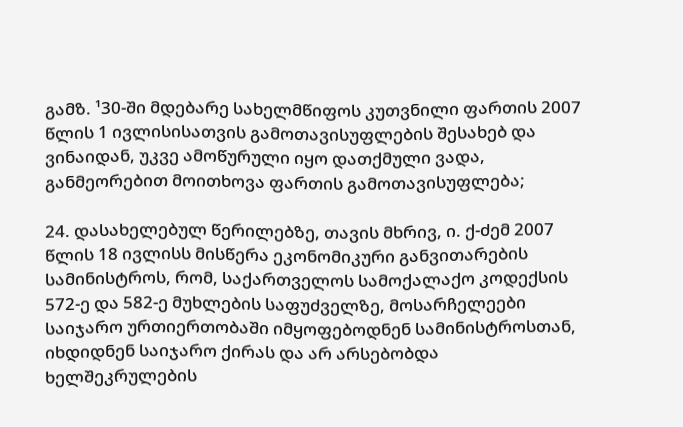გამზ. ¹30-ში მდებარე სახელმწიფოს კუთვნილი ფართის 2007 წლის 1 ივლისისათვის გამოთავისუფლების შესახებ და ვინაიდან, უკვე ამოწურული იყო დათქმული ვადა, განმეორებით მოითხოვა ფართის გამოთავისუფლება;

24. დასახელებულ წერილებზე, თავის მხრივ, ი. ქ-ძემ 2007 წლის 18 ივლისს მისწერა ეკონომიკური განვითარების სამინისტროს, რომ, საქართველოს სამოქალაქო კოდექსის 572-ე და 582-ე მუხლების საფუძველზე, მოსარჩელეები საიჯარო ურთიერთობაში იმყოფებოდნენ სამინისტროსთან, იხდიდნენ საიჯარო ქირას და არ არსებობდა ხელშეკრულების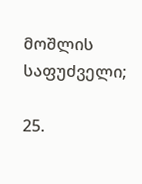მოშლის საფუძველი;

25.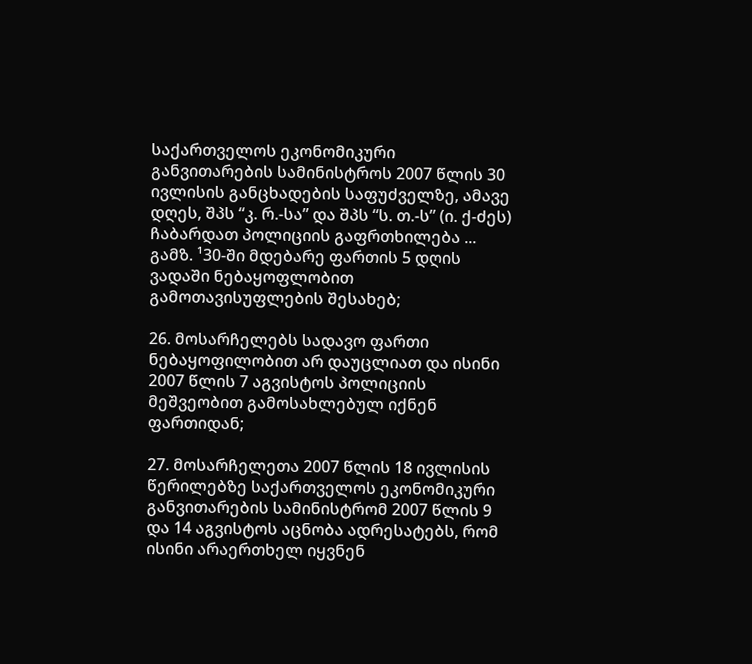საქართველოს ეკონომიკური განვითარების სამინისტროს 2007 წლის 30 ივლისის განცხადების საფუძველზე, ამავე დღეს, შპს “კ. რ.-სა” და შპს “ს. თ.-ს” (ი. ქ-ძეს) ჩაბარდათ პოლიციის გაფრთხილება ... გამზ. ¹30-ში მდებარე ფართის 5 დღის ვადაში ნებაყოფლობით გამოთავისუფლების შესახებ;

26. მოსარჩელებს სადავო ფართი ნებაყოფილობით არ დაუცლიათ და ისინი 2007 წლის 7 აგვისტოს პოლიციის მეშვეობით გამოსახლებულ იქნენ ფართიდან;

27. მოსარჩელეთა 2007 წლის 18 ივლისის წერილებზე საქართველოს ეკონომიკური განვითარების სამინისტრომ 2007 წლის 9 და 14 აგვისტოს აცნობა ადრესატებს, რომ ისინი არაერთხელ იყვნენ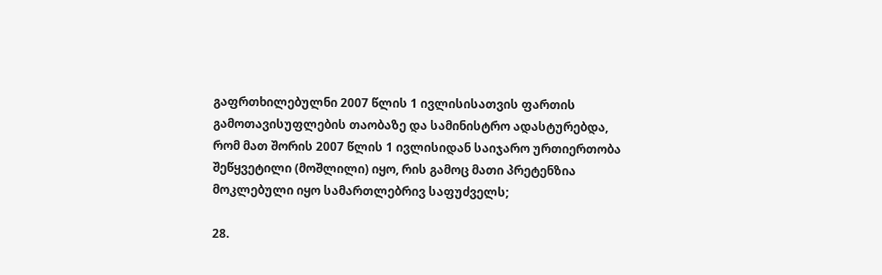გაფრთხილებულნი 2007 წლის 1 ივლისისათვის ფართის გამოთავისუფლების თაობაზე და სამინისტრო ადასტურებდა, რომ მათ შორის 2007 წლის 1 ივლისიდან საიჯარო ურთიერთობა შეწყვეტილი (მოშლილი) იყო, რის გამოც მათი პრეტენზია მოკლებული იყო სამართლებრივ საფუძველს;

28.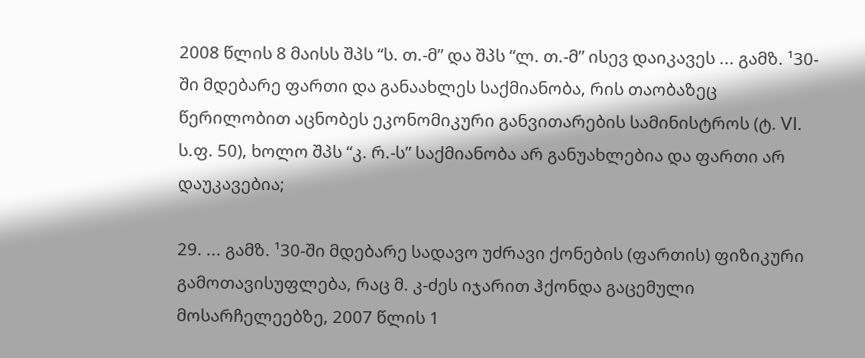2008 წლის 8 მაისს შპს “ს. თ.-მ” და შპს “ლ. თ.-მ” ისევ დაიკავეს ... გამზ. ¹30-ში მდებარე ფართი და განაახლეს საქმიანობა, რის თაობაზეც წერილობით აცნობეს ეკონომიკური განვითარების სამინისტროს (ტ. VI. ს.ფ. 50), ხოლო შპს “კ. რ.-ს” საქმიანობა არ განუახლებია და ფართი არ დაუკავებია;

29. ... გამზ. ¹30-ში მდებარე სადავო უძრავი ქონების (ფართის) ფიზიკური გამოთავისუფლება, რაც მ. კ-ძეს იჯარით ჰქონდა გაცემული მოსარჩელეებზე, 2007 წლის 1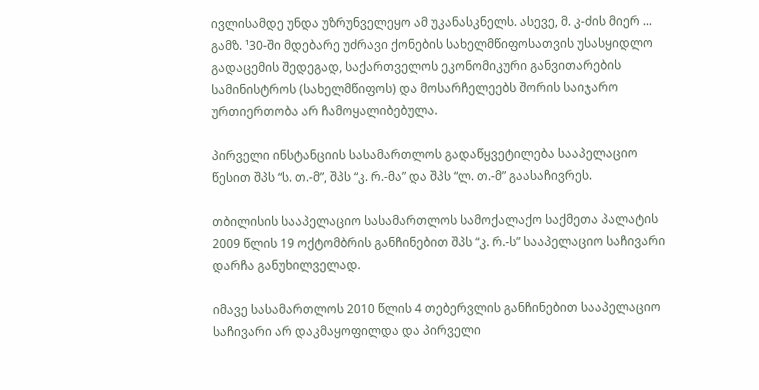ივლისამდე უნდა უზრუნველეყო ამ უკანასკნელს. ასევე, მ. კ-ძის მიერ ... გამზ. ¹30-ში მდებარე უძრავი ქონების სახელმწიფოსათვის უსასყიდლო გადაცემის შედეგად, საქართველოს ეკონომიკური განვითარების სამინისტროს (სახელმწიფოს) და მოსარჩელეებს შორის საიჯარო ურთიერთობა არ ჩამოყალიბებულა.

პირველი ინსტანციის სასამართლოს გადაწყვეტილება სააპელაციო წესით შპს “ს. თ.-მ”, შპს “კ. რ.-მა” და შპს “ლ. თ.-მ” გაასაჩივრეს.

თბილისის სააპელაციო სასამართლოს სამოქალაქო საქმეთა პალატის 2009 წლის 19 ოქტომბრის განჩინებით შპს “კ. რ.-ს” სააპელაციო საჩივარი დარჩა განუხილველად.

იმავე სასამართლოს 2010 წლის 4 თებერვლის განჩინებით სააპელაციო საჩივარი არ დაკმაყოფილდა და პირველი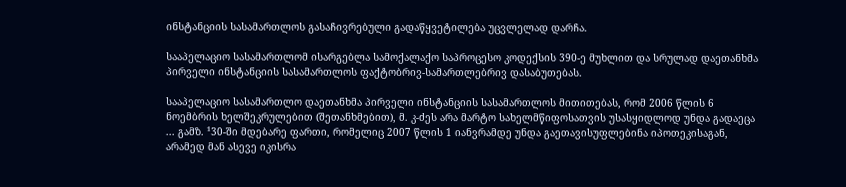ინსტანციის სასამართლოს გასაჩივრებული გადაწყვეტილება უცვლელად დარჩა.

სააპელაციო სასამართლომ ისარგებლა სამოქალაქო საპროცესო კოდექსის 390-ე მუხლით და სრულად დაეთანხმა პირველი ინსტანციის სასამართლოს ფაქტობრივ-სამართლებრივ დასაბუთებას.

სააპელაციო სასამართლო დაეთანხმა პირველი ინსტანციის სასამართლოს მითითებას, რომ 2006 წლის 6 ნოემბრის ხელშეკრულებით (შეთანხმებით), მ. კ-ძეს არა მარტო სახელმწიფოსათვის უსასყიდლოდ უნდა გადაეცა ... გამზ. ¹30-ში მდებარე ფართი, რომელიც 2007 წლის 1 იანვრამდე უნდა გაეთავისუფლებინა იპოთეკისაგან, არამედ მან ასევე იკისრა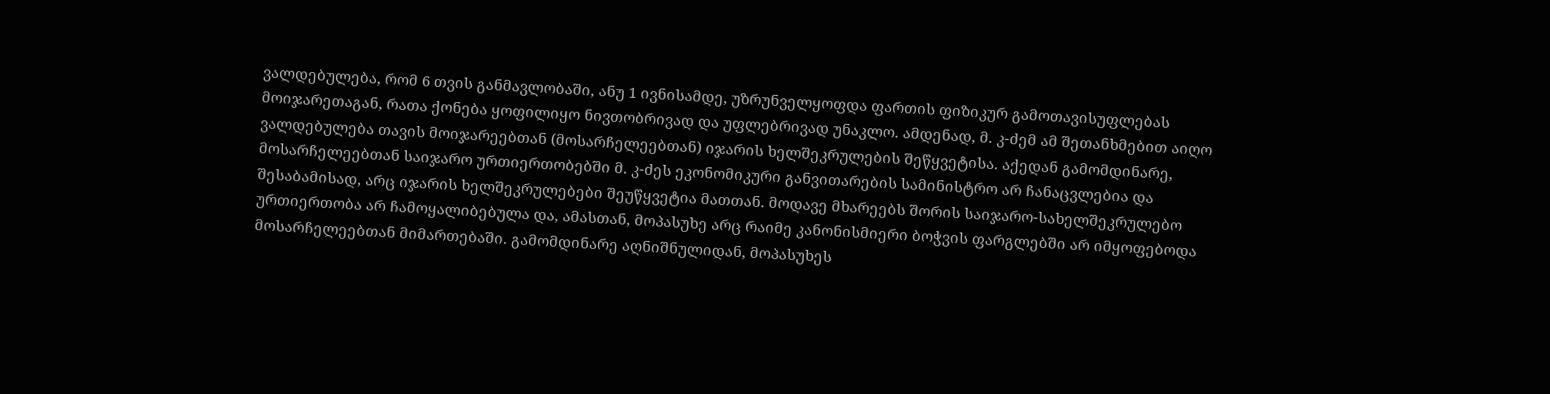ვალდებულება, რომ 6 თვის განმავლობაში, ანუ 1 ივნისამდე, უზრუნველყოფდა ფართის ფიზიკურ გამოთავისუფლებას მოიჯარეთაგან, რათა ქონება ყოფილიყო ნივთობრივად და უფლებრივად უნაკლო. ამდენად, მ. კ-ძემ ამ შეთანხმებით აიღო ვალდებულება თავის მოიჯარეებთან (მოსარჩელეებთან) იჯარის ხელშეკრულების შეწყვეტისა. აქედან გამომდინარე, მოსარჩელეებთან საიჯარო ურთიერთობებში მ. კ-ძეს ეკონომიკური განვითარების სამინისტრო არ ჩანაცვლებია და შესაბამისად, არც იჯარის ხელშეკრულებები შეუწყვეტია მათთან. მოდავე მხარეებს შორის საიჯარო-სახელშეკრულებო ურთიერთობა არ ჩამოყალიბებულა და, ამასთან, მოპასუხე არც რაიმე კანონისმიერი ბოჭვის ფარგლებში არ იმყოფებოდა მოსარჩელეებთან მიმართებაში. გამომდინარე აღნიშნულიდან, მოპასუხეს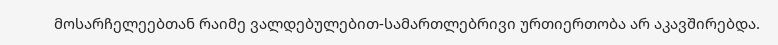მოსარჩელეებთან რაიმე ვალდებულებით-სამართლებრივი ურთიერთობა არ აკავშირებდა.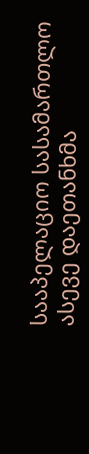სააპელაციო სასამართლო ასევე დაეთანხმა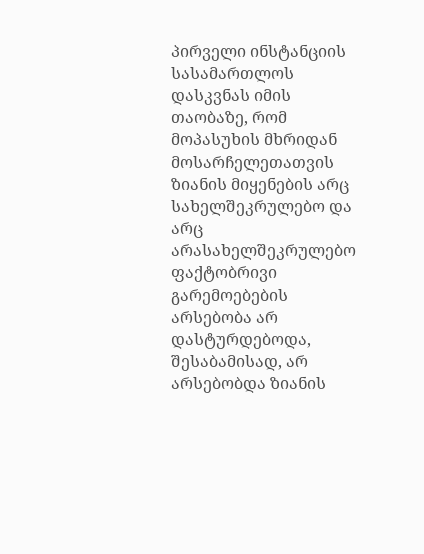პირველი ინსტანციის სასამართლოს დასკვნას იმის თაობაზე, რომ მოპასუხის მხრიდან მოსარჩელეთათვის ზიანის მიყენების არც სახელშეკრულებო და არც არასახელშეკრულებო ფაქტობრივი გარემოებების არსებობა არ დასტურდებოდა, შესაბამისად, არ არსებობდა ზიანის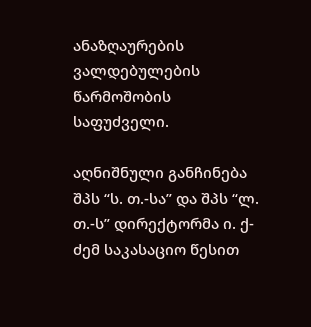ანაზღაურების ვალდებულების წარმოშობის საფუძველი.

აღნიშნული განჩინება შპს “ს. თ.-სა” და შპს “ლ. თ.-ს” დირექტორმა ი. ქ-ძემ საკასაციო წესით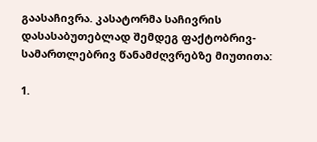გაასაჩივრა. კასატორმა საჩივრის დასასაბუთებლად შემდეგ ფაქტობრივ-სამართლებრივ წანამძღვრებზე მიუთითა:

1.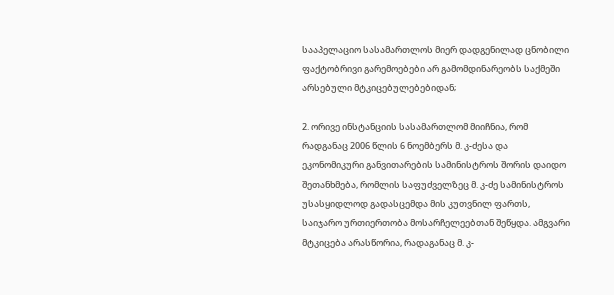სააპელაციო სასამართლოს მიერ დადგენილად ცნობილი ფაქტობრივი გარემოებები არ გამომდინარეობს საქმეში არსებული მტკიცებულებებიდან;

2. ორივე ინსტანციის სასამართლომ მიიჩნია, რომ რადგანაც 2006 წლის 6 ნოემბერს მ. კ-ძესა და ეკონომიკური განვითარების სამინისტროს შორის დაიდო შეთანხმება, რომლის საფუძველზეც მ. კ-ძე სამინისტროს უსასყიდლოდ გადასცემდა მის კუთვნილ ფართს, საიჯარო ურთიერთობა მოსარჩელეებთან შეწყდა. ამგვარი მტკიცება არასწორია, რადაგანაც მ. კ-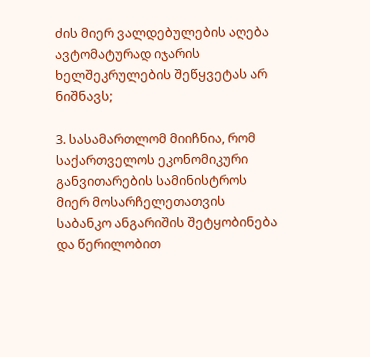ძის მიერ ვალდებულების აღება ავტომატურად იჯარის ხელშეკრულების შეწყვეტას არ ნიშნავს;

3. სასამართლომ მიიჩნია, რომ საქართველოს ეკონომიკური განვითარების სამინისტროს მიერ მოსარჩელეთათვის საბანკო ანგარიშის შეტყობინება და წერილობით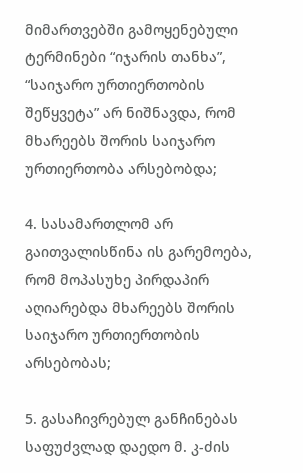მიმართვებში გამოყენებული ტერმინები “იჯარის თანხა”, “საიჯარო ურთიერთობის შეწყვეტა” არ ნიშნავდა, რომ მხარეებს შორის საიჯარო ურთიერთობა არსებობდა;

4. სასამართლომ არ გაითვალისწინა ის გარემოება, რომ მოპასუხე პირდაპირ აღიარებდა მხარეებს შორის საიჯარო ურთიერთობის არსებობას;

5. გასაჩივრებულ განჩინებას საფუძვლად დაედო მ. კ-ძის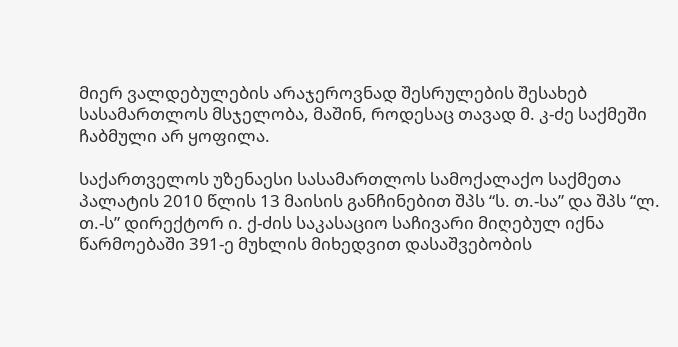მიერ ვალდებულების არაჯეროვნად შესრულების შესახებ სასამართლოს მსჯელობა, მაშინ, როდესაც თავად მ. კ-ძე საქმეში ჩაბმული არ ყოფილა.

საქართველოს უზენაესი სასამართლოს სამოქალაქო საქმეთა პალატის 2010 წლის 13 მაისის განჩინებით შპს “ს. თ.-სა” და შპს “ლ. თ.-ს” დირექტორ ი. ქ-ძის საკასაციო საჩივარი მიღებულ იქნა წარმოებაში 391-ე მუხლის მიხედვით დასაშვებობის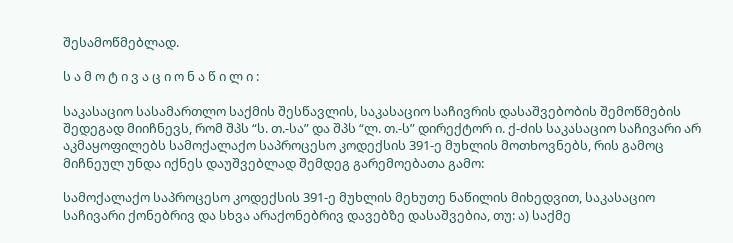შესამოწმებლად.

ს ა მ ო ტ ი ვ ა ც ი ო ნ ა წ ი ლ ი :

საკასაციო სასამართლო საქმის შესწავლის, საკასაციო საჩივრის დასაშვებობის შემოწმების შედეგად მიიჩნევს, რომ შპს “ს. თ.-სა” და შპს “ლ. თ.-ს” დირექტორ ი. ქ-ძის საკასაციო საჩივარი არ აკმაყოფილებს სამოქალაქო საპროცესო კოდექსის 391-ე მუხლის მოთხოვნებს, რის გამოც მიჩნეულ უნდა იქნეს დაუშვებლად შემდეგ გარემოებათა გამო:

სამოქალაქო საპროცესო კოდექსის 391-ე მუხლის მეხუთე ნაწილის მიხედვით, საკასაციო საჩივარი ქონებრივ და სხვა არაქონებრივ დავებზე დასაშვებია, თუ: ა) საქმე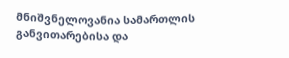მნიშვნელოვანია სამართლის განვითარებისა და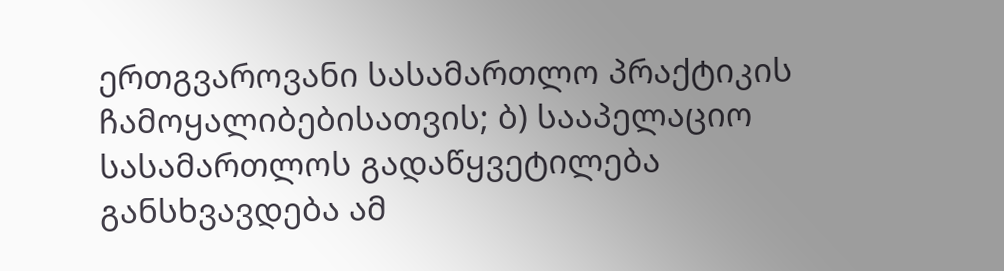ერთგვაროვანი სასამართლო პრაქტიკის ჩამოყალიბებისათვის; ბ) სააპელაციო სასამართლოს გადაწყვეტილება განსხვავდება ამ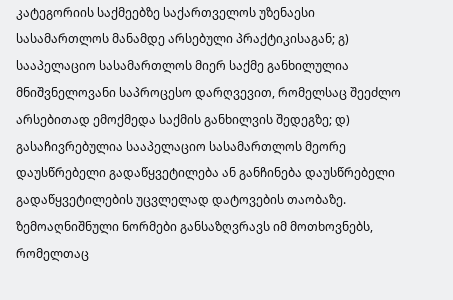კატეგორიის საქმეებზე საქართველოს უზენაესი სასამართლოს მანამდე არსებული პრაქტიკისაგან; გ) სააპელაციო სასამართლოს მიერ საქმე განხილულია მნიშვნელოვანი საპროცესო დარღვევით, რომელსაც შეეძლო არსებითად ემოქმედა საქმის განხილვის შედეგზე; დ) გასაჩივრებულია სააპელაციო სასამართლოს მეორე დაუსწრებელი გადაწყვეტილება ან განჩინება დაუსწრებელი გადაწყვეტილების უცვლელად დატოვების თაობაზე. ზემოაღნიშნული ნორმები განსაზღვრავს იმ მოთხოვნებს, რომელთაც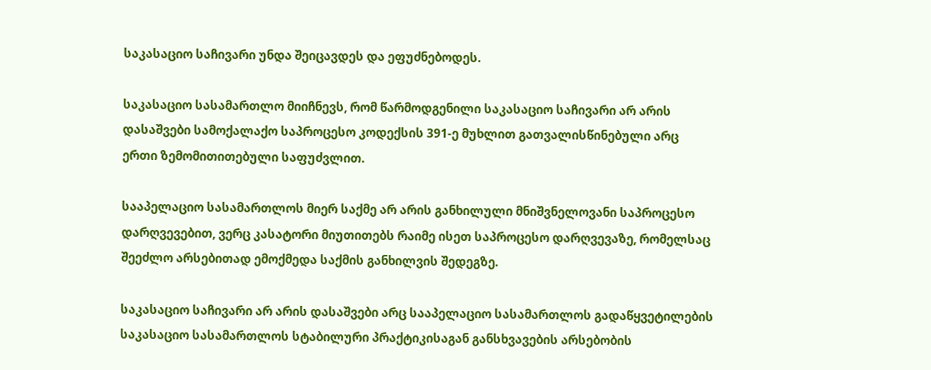საკასაციო საჩივარი უნდა შეიცავდეს და ეფუძნებოდეს.

საკასაციო სასამართლო მიიჩნევს, რომ წარმოდგენილი საკასაციო საჩივარი არ არის დასაშვები სამოქალაქო საპროცესო კოდექსის 391-ე მუხლით გათვალისწინებული არც ერთი ზემომითითებული საფუძვლით.

სააპელაციო სასამართლოს მიერ საქმე არ არის განხილული მნიშვნელოვანი საპროცესო დარღვევებით, ვერც კასატორი მიუთითებს რაიმე ისეთ საპროცესო დარღვევაზე, რომელსაც შეეძლო არსებითად ემოქმედა საქმის განხილვის შედეგზე.

საკასაციო საჩივარი არ არის დასაშვები არც სააპელაციო სასამართლოს გადაწყვეტილების საკასაციო სასამართლოს სტაბილური პრაქტიკისაგან განსხვავების არსებობის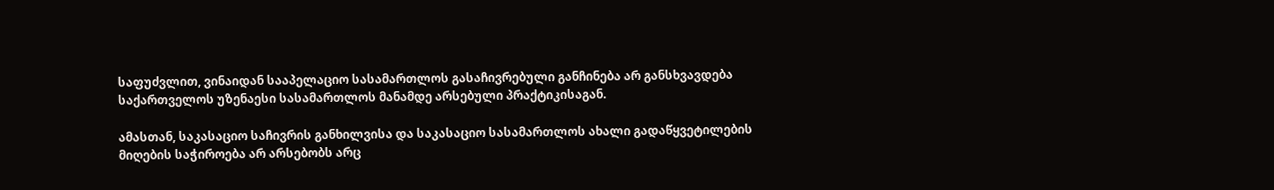საფუძვლით, ვინაიდან სააპელაციო სასამართლოს გასაჩივრებული განჩინება არ განსხვავდება საქართველოს უზენაესი სასამართლოს მანამდე არსებული პრაქტიკისაგან.

ამასთან, საკასაციო საჩივრის განხილვისა და საკასაციო სასამართლოს ახალი გადაწყვეტილების მიღების საჭიროება არ არსებობს არც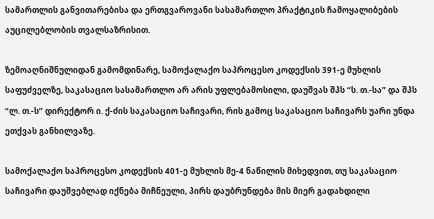სამართლის განვითარებისა და ერთგვაროვანი სასამართლო პრაქტიკის ჩამოყალიბების აუცილებლობის თვალსაზრისით.

ზემოაღნიშნულიდან გამომდინარე, სამოქალაქო საპროცესო კოდექსის 391-ე მუხლის საფუძველზე, საკასაციო სასამართლო არ არის უფლებამოსილი, დაუშვას შპს “ს. თ.-სა” და შპს “ლ. თ.-ს” დირექტორ ი. ქ-ძის საკასაციო საჩივარი, რის გამოც საკასაციო საჩივარს უარი უნდა ეთქვას განხილვაზე.

სამოქალაქო საპროცესო კოდექსის 401-ე მუხლის მე-4 ნაწილის მიხედვით, თუ საკასაციო საჩივარი დაუშვებლად იქნება მიჩნეული, პირს დაუბრუნდება მის მიერ გადახდილი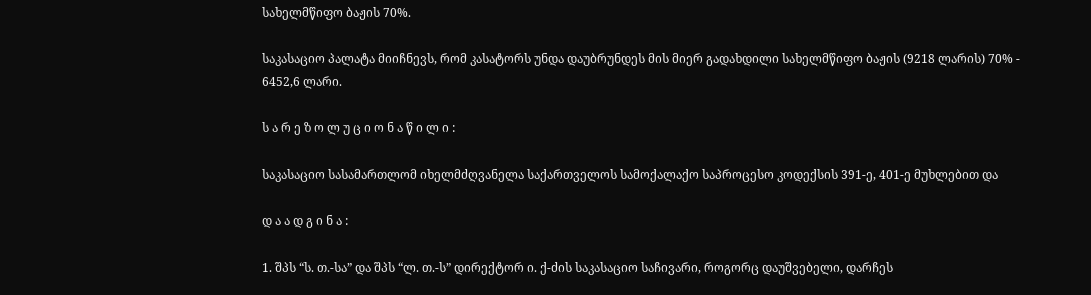სახელმწიფო ბაჟის 70%.

საკასაციო პალატა მიიჩნევს, რომ კასატორს უნდა დაუბრუნდეს მის მიერ გადახდილი სახელმწიფო ბაჟის (9218 ლარის) 70% - 6452,6 ლარი.

ს ა რ ე ზ ო ლ უ ც ი ო ნ ა წ ი ლ ი :

საკასაციო სასამართლომ იხელმძღვანელა საქართველოს სამოქალაქო საპროცესო კოდექსის 391-ე, 401-ე მუხლებით და

დ ა ა დ გ ი ნ ა :

1. შპს “ს. თ.-სა” და შპს “ლ. თ.-ს” დირექტორ ი. ქ-ძის საკასაციო საჩივარი, როგორც დაუშვებელი, დარჩეს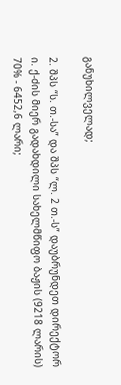განუხილველად;

2. შპს “ს. თ.-სა” და შპს “ლ. 2 თ.-ს” დაუბრუნდეთ დირექტორ ი. ქ-ძის მიერ გადახდილი სახელმწიფო ბაჟის (9218 ლარის) 70% - 6452,6 ლარი;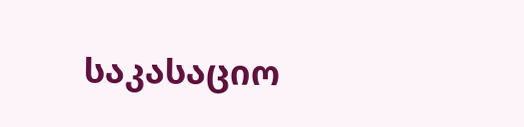საკასაციო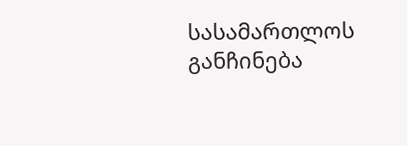სასამართლოს განჩინება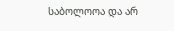საბოლოოა და არ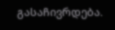გასაჩივრდება.